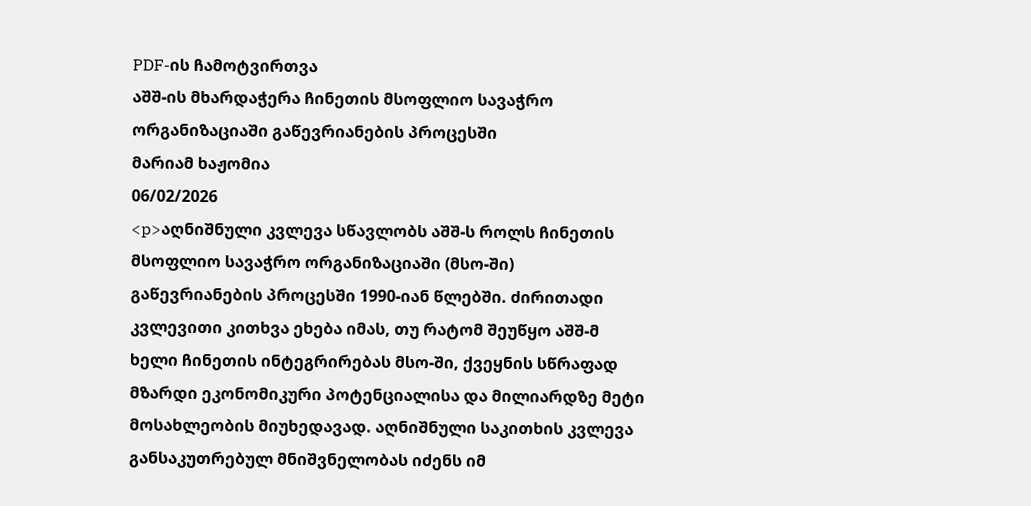PDF-ის ჩამოტვირთვა
აშშ-ის მხარდაჭერა ჩინეთის მსოფლიო სავაჭრო ორგანიზაციაში გაწევრიანების პროცესში
მარიამ ხაჟომია
06/02/2026
<p>აღნიშნული კვლევა სწავლობს აშშ-ს როლს ჩინეთის მსოფლიო სავაჭრო ორგანიზაციაში (მსო-ში) გაწევრიანების პროცესში 1990-იან წლებში. ძირითადი კვლევითი კითხვა ეხება იმას, თუ რატომ შეუწყო აშშ-მ ხელი ჩინეთის ინტეგრირებას მსო-ში, ქვეყნის სწრაფად მზარდი ეკონომიკური პოტენციალისა და მილიარდზე მეტი მოსახლეობის მიუხედავად. აღნიშნული საკითხის კვლევა განსაკუთრებულ მნიშვნელობას იძენს იმ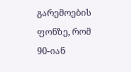გარემოების ფონზე, რომ 90-იან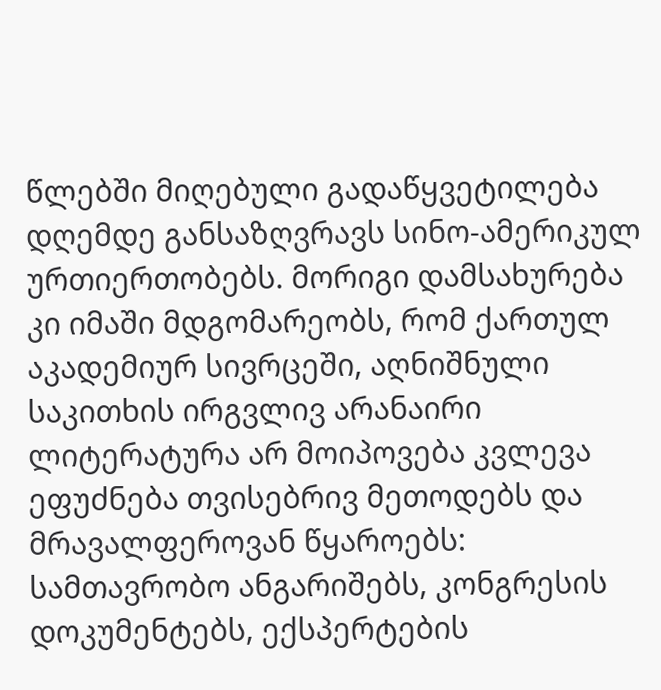წლებში მიღებული გადაწყვეტილება დღემდე განსაზღვრავს სინო-ამერიკულ ურთიერთობებს. მორიგი დამსახურება კი იმაში მდგომარეობს, რომ ქართულ აკადემიურ სივრცეში, აღნიშნული საკითხის ირგვლივ არანაირი ლიტერატურა არ მოიპოვება კვლევა ეფუძნება თვისებრივ მეთოდებს და მრავალფეროვან წყაროებს: სამთავრობო ანგარიშებს, კონგრესის დოკუმენტებს, ექსპერტების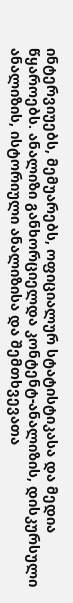ინტერვიუებს, მემუარებს, ოფიციალურ სტატისტიკასა და მედია წყაროებს. ანალიზი განხორციელდა კონტენტ-ანალიზის, დისკურსული ანალიზის, ისტორიული ანალიზისა და შემთხვევათა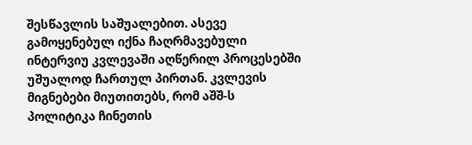შესწავლის საშუალებით. ასევე გამოყენებულ იქნა ჩაღრმავებული ინტერვიუ კვლევაში აღწერილ პროცესებში უშუალოდ ჩართულ პირთან. კვლევის მიგნებები მიუთითებს, რომ აშშ-ს პოლიტიკა ჩინეთის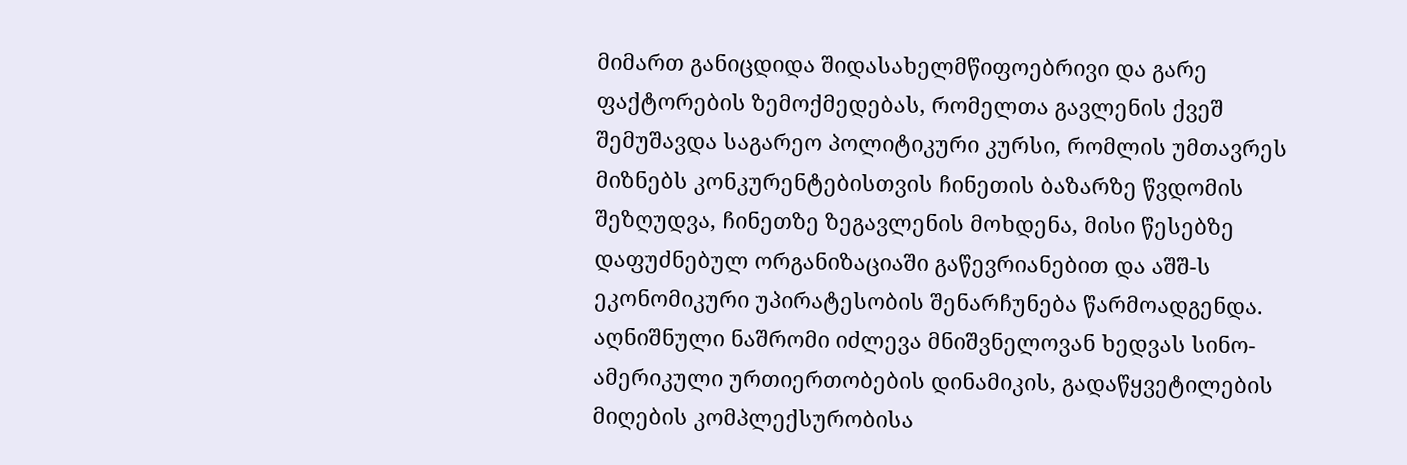მიმართ განიცდიდა შიდასახელმწიფოებრივი და გარე ფაქტორების ზემოქმედებას, რომელთა გავლენის ქვეშ შემუშავდა საგარეო პოლიტიკური კურსი, რომლის უმთავრეს მიზნებს კონკურენტებისთვის ჩინეთის ბაზარზე წვდომის შეზღუდვა, ჩინეთზე ზეგავლენის მოხდენა, მისი წესებზე დაფუძნებულ ორგანიზაციაში გაწევრიანებით და აშშ-ს ეკონომიკური უპირატესობის შენარჩუნება წარმოადგენდა. აღნიშნული ნაშრომი იძლევა მნიშვნელოვან ხედვას სინო-ამერიკული ურთიერთობების დინამიკის, გადაწყვეტილების მიღების კომპლექსურობისა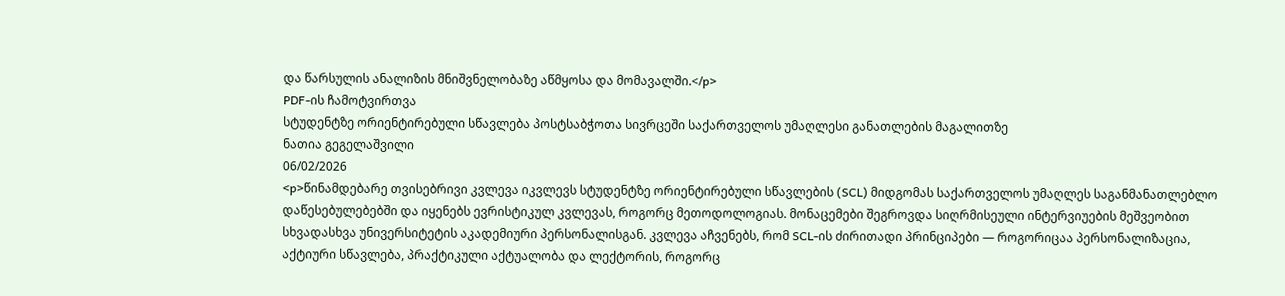და წარსულის ანალიზის მნიშვნელობაზე აწმყოსა და მომავალში.</p>
PDF-ის ჩამოტვირთვა
სტუდენტზე ორიენტირებული სწავლება პოსტსაბჭოთა სივრცეში საქართველოს უმაღლესი განათლების მაგალითზე
ნათია გეგელაშვილი
06/02/2026
<p>წინამდებარე თვისებრივი კვლევა იკვლევს სტუდენტზე ორიენტირებული სწავლების (SCL) მიდგომას საქართველოს უმაღლეს საგანმანათლებლო დაწესებულებებში და იყენებს ევრისტიკულ კვლევას, როგორც მეთოდოლოგიას. მონაცემები შეგროვდა სიღრმისეული ინტერვიუების მეშვეობით სხვადასხვა უნივერსიტეტის აკადემიური პერსონალისგან. კვლევა აჩვენებს, რომ SCL-ის ძირითადი პრინციპები — როგორიცაა პერსონალიზაცია, აქტიური სწავლება, პრაქტიკული აქტუალობა და ლექტორის, როგორც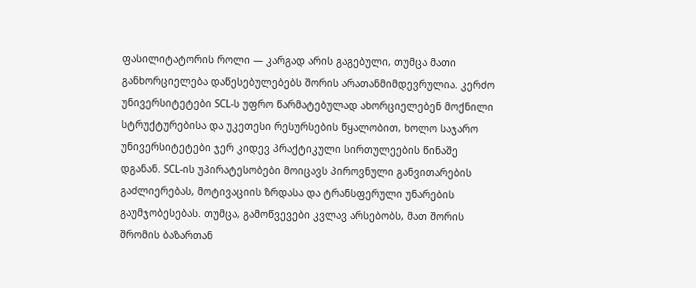ფასილიტატორის როლი — კარგად არის გაგებული, თუმცა მათი განხორციელება დაწესებულებებს შორის არათანმიმდევრულია. კერძო უნივერსიტეტები SCL-ს უფრო წარმატებულად ახორციელებენ მოქნილი სტრუქტურებისა და უკეთესი რესურსების წყალობით, ხოლო საჯარო უნივერსიტეტები ჯერ კიდევ პრაქტიკული სირთულეების წინაშე დგანან. SCL-ის უპირატესობები მოიცავს პიროვნული განვითარების გაძლიერებას, მოტივაციის ზრდასა და ტრანსფერული უნარების გაუმჯობესებას. თუმცა, გამოწვევები კვლავ არსებობს, მათ შორის შრომის ბაზართან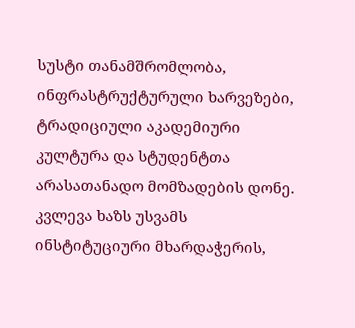სუსტი თანამშრომლობა, ინფრასტრუქტურული ხარვეზები, ტრადიციული აკადემიური კულტურა და სტუდენტთა არასათანადო მომზადების დონე. კვლევა ხაზს უსვამს ინსტიტუციური მხარდაჭერის,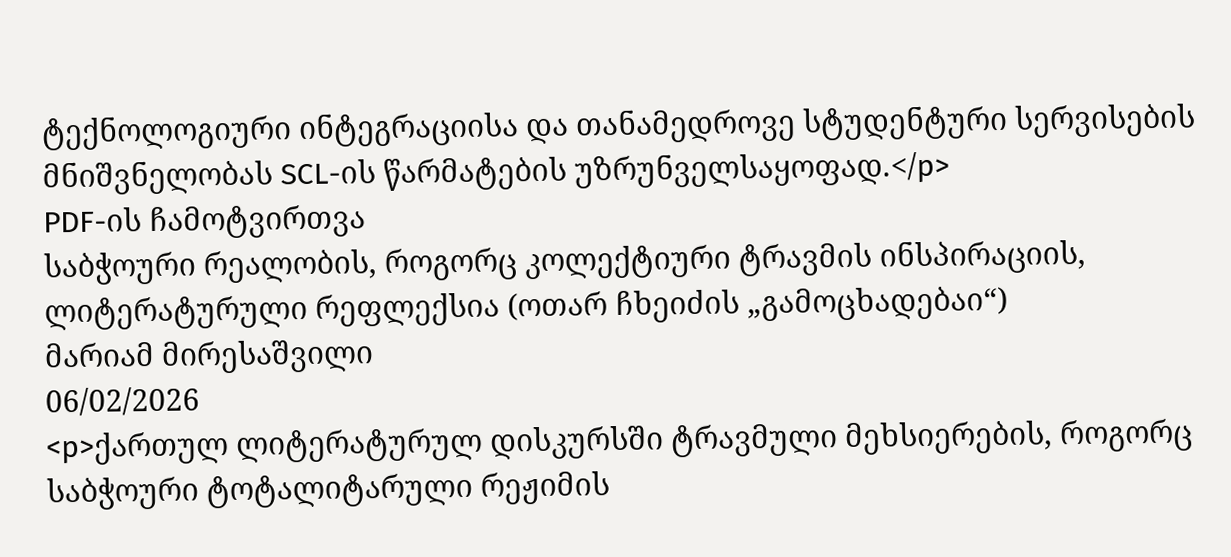ტექნოლოგიური ინტეგრაციისა და თანამედროვე სტუდენტური სერვისების მნიშვნელობას SCL-ის წარმატების უზრუნველსაყოფად.</p>
PDF-ის ჩამოტვირთვა
საბჭოური რეალობის, როგორც კოლექტიური ტრავმის ინსპირაციის, ლიტერატურული რეფლექსია (ოთარ ჩხეიძის „გამოცხადებაი“)
მარიამ მირესაშვილი
06/02/2026
<p>ქართულ ლიტერატურულ დისკურსში ტრავმული მეხსიერების, როგორც საბჭოური ტოტალიტარული რეჟიმის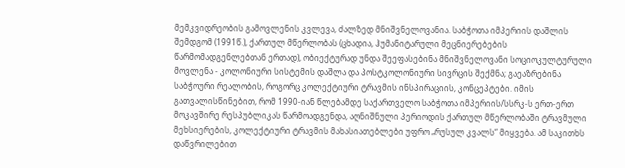მემკვიდრეობის გამოვლენის კვლევა, ძალზედ მნიშვნელოვანია. საბჭოთა იმპერიის დაშლის შემდგომ (1991წ.), ქართულ მწერლობას (ცხადია, ჰუმანიტარული მეცნიერებების წარმომადგენლებთან ერთად), ობიექტურად უნდა შეეფასებინა მნიშვნელოვანი სოციოკულტურული მოვლენა - კოლონიური სისტემის დაშლა და პოსტკოლონიური სივრცის შექმნა; გაეაზრებინა საბჭოური რეალობის, როგორც კოლექტიური ტრავმის ინსპირაციის, კონცეპტები. იმის გათვალისწინებით, რომ 1990-იან წლებამდე საქართველო საბჭოთა იმპერიის/სსრკ-ს ერთ-ერთ მოკავშირე რესპუბლიკას წარმოადგენდა, აღნიშნული პერიოდის ქართულ მწერლობაში ტრავმული მეხსიერების, კოლექტიური ტრავმის მახასიათებლები უფრო „რუსულ კვალს“ მიყვება. ამ საკითხს დაწვრილებით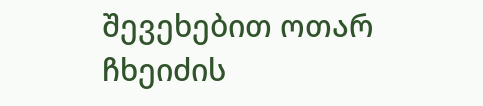შევეხებით ოთარ ჩხეიძის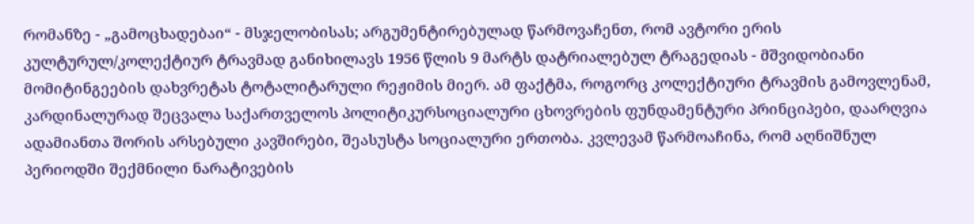რომანზე - „გამოცხადებაი“ - მსჯელობისას; არგუმენტირებულად წარმოვაჩენთ, რომ ავტორი ერის კულტურულ/კოლექტიურ ტრავმად განიხილავს 1956 წლის 9 მარტს დატრიალებულ ტრაგედიას - მშვიდობიანი მომიტინგეების დახვრეტას ტოტალიტარული რეჟიმის მიერ. ამ ფაქტმა, როგორც კოლექტიური ტრავმის გამოვლენამ, კარდინალურად შეცვალა საქართველოს პოლიტიკურსოციალური ცხოვრების ფუნდამენტური პრინციპები, დაარღვია ადამიანთა შორის არსებული კავშირები, შეასუსტა სოციალური ერთობა. კვლევამ წარმოაჩინა, რომ აღნიშნულ პერიოდში შექმნილი ნარატივების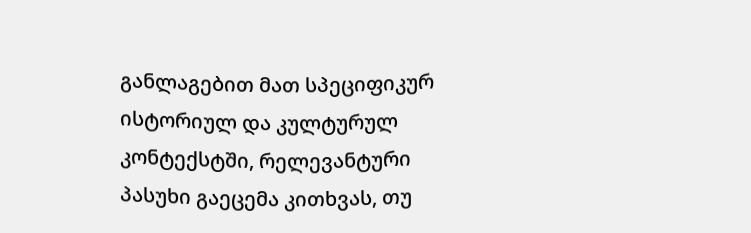განლაგებით მათ სპეციფიკურ ისტორიულ და კულტურულ კონტექსტში, რელევანტური პასუხი გაეცემა კითხვას, თუ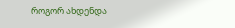როგორ ახდენდა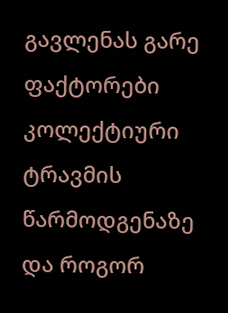გავლენას გარე ფაქტორები კოლექტიური ტრავმის წარმოდგენაზე და როგორ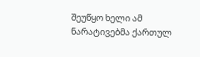შეუწყო ხელი ამ ნარატივებმა ქართულ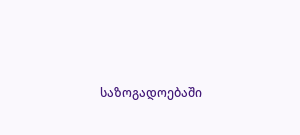საზოგადოებაში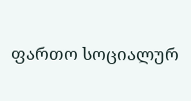ფართო სოციალურ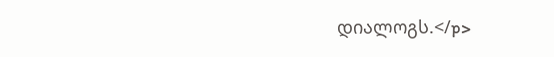დიალოგს.</p>